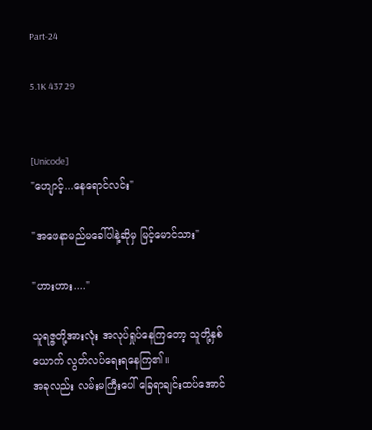Part-24

5.1K 437 29


[Unicode]
"ဟျောင့်...နေရောင်လင်း"

"အဖေနာမည်မခေါ်ပါနဲ့ဆိုမှ မြင့်မောင်သား"

"ဟားဟား...."

သူရဇ္ဇတို့အားလုံး အလုပ်ရှုပ်နေကြတော့ သူတို့နှစ်ယောက် လွတ်လပ်ရေးရနေကြ၏။
အခုလည်း လမ်းမကြီးပေါ် ခြေရာချင်းထပ်အောင်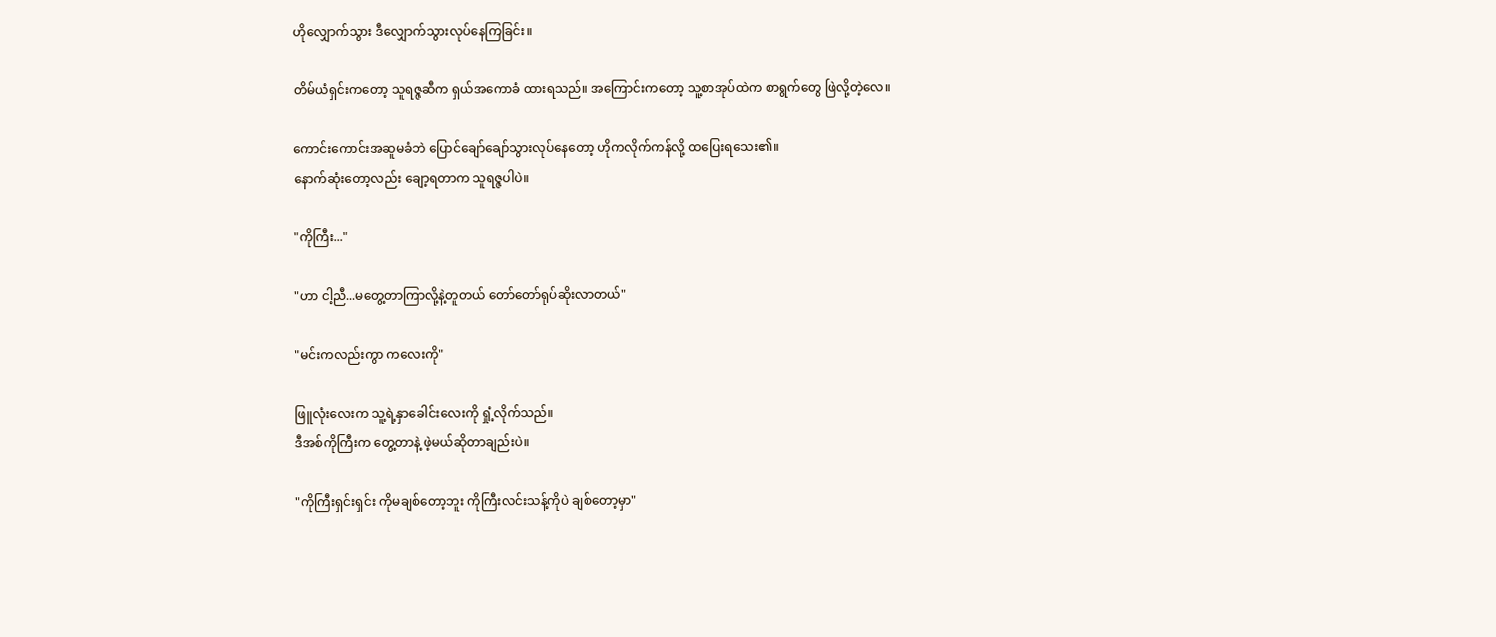ဟိုလျှောက်သွား ဒီလျှောက်သွားလုပ်နေကြခြင်း။

တိမ်ယံရှင်းကတော့ သူရဇ္ဇဆီက ရှယ်အကောခံ ထားရသည်။ အကြောင်းကတော့ သူ့စာအုပ်ထဲက စာရွက်တွေ ဖြဲလို့တဲ့လေ။

ကောင်းကောင်းအဆူမခံဘဲ ပြောင်ချော်ချော်သွားလုပ်နေတော့ ဟိုကလိုက်ကန်လို့ ထပြေးရသေး၏။
နောက်ဆုံးတော့လည်း ချော့ရတာက သူရဇ္ဇပါပဲ။

"ကိုကြီး..."

"ဟာ ငါ့ညီ...မတွေ့တာကြာလို့နဲ့တူတယ် တော်တော်ရုပ်ဆိုးလာတယ်"

"မင်းကလည်းကွာ ကလေးကို"

ဖြူလုံးလေးက သူ့ရဲ့နှာခေါင်းလေးကို ရှုံ့လိုက်သည်။
ဒီအစ်ကိုကြီးက တွေ့တာနဲ့ ဖဲ့မယ်ဆိုတာချည်းပဲ။

"ကိုကြီးရှင်းရှင်း ကိုမချစ်တော့ဘူး ကိုကြီးလင်းသန့်ကိုပဲ ချစ်တော့မှာ"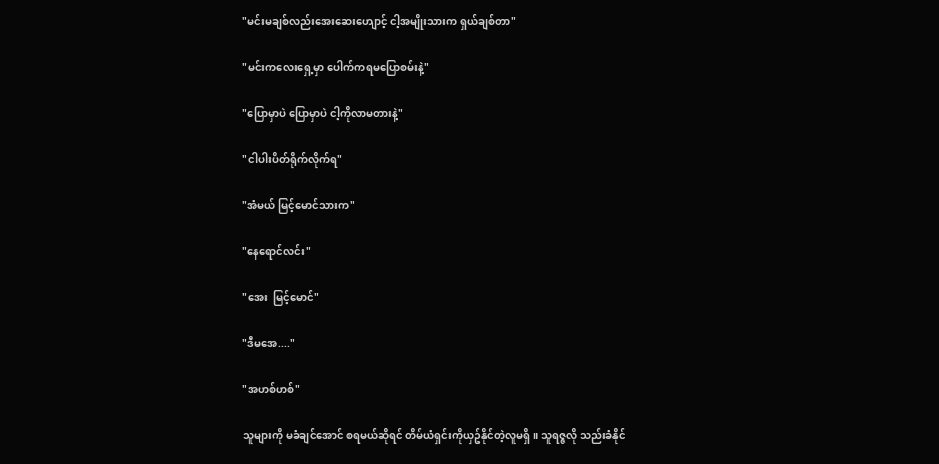"မင်းမချစ်လည်းအေးဆေးဟျောင့် ငါ့အမျိုးသားက ရှယ်ချစ်တာ"

"မင်းကလေးရှေ့မှာ ပေါက်ကရမပြောစမ်းနဲ့"

"ပြောမှာပဲ ပြောမှာပဲ ငါ့ကိုလာမတားနဲ့"

"ငါပါးပိတ်ရိုက်လိုက်ရ"

"အံမယ် မြင့်မောင်သားက"

"နေရောင်လင်း"

"အေး  မြင့်မောင်"

"ဒီမအေ...."

"အဟစ်ဟစ်"

သူများကို မခံချင်အောင် စရမယ်ဆိုရင် တိမ်ယံရှင်းကိုယှဥ်နိုင်တဲ့လူမရှိ။ သူရဇ္ဇလို သည်းခံနိုင်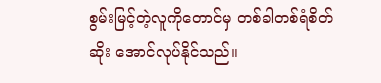စွမ်းမြင့်တဲ့လူကိုတောင်မှ တစ်ခါတစ်ရံစိတ်ဆိုး အောင်လုပ်နိုင်သည်။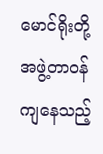မောင်ရိုးတို့အဖွဲ့တာဝန်ကျနေသည့်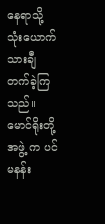နေရာသို့ သုံးယောက်သားချီတက်ခဲ့ကြသည်။
မောင်ရိုးတို့အဖွဲ့ က ပင်မနန်း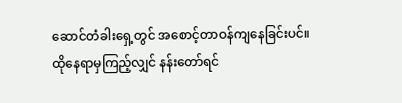ဆောင်တံခါးရှေ့တွင် အစောင့်တာဝန်ကျနေခြင်းပင်။
ထိုနေရာမှကြည့်လျှင် နန်းတော်ရင်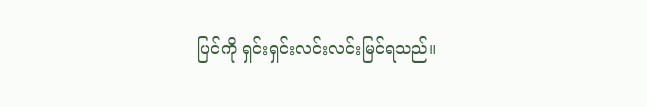ပြင်ကို ရှင်းရှင်းလင်းလင်းမြင်ရသည်။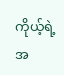ကိုယ့်ရဲ့အ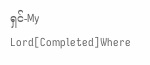ရှင်-My Lord[Completed]Where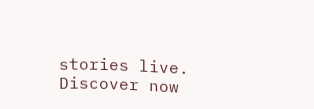stories live. Discover now